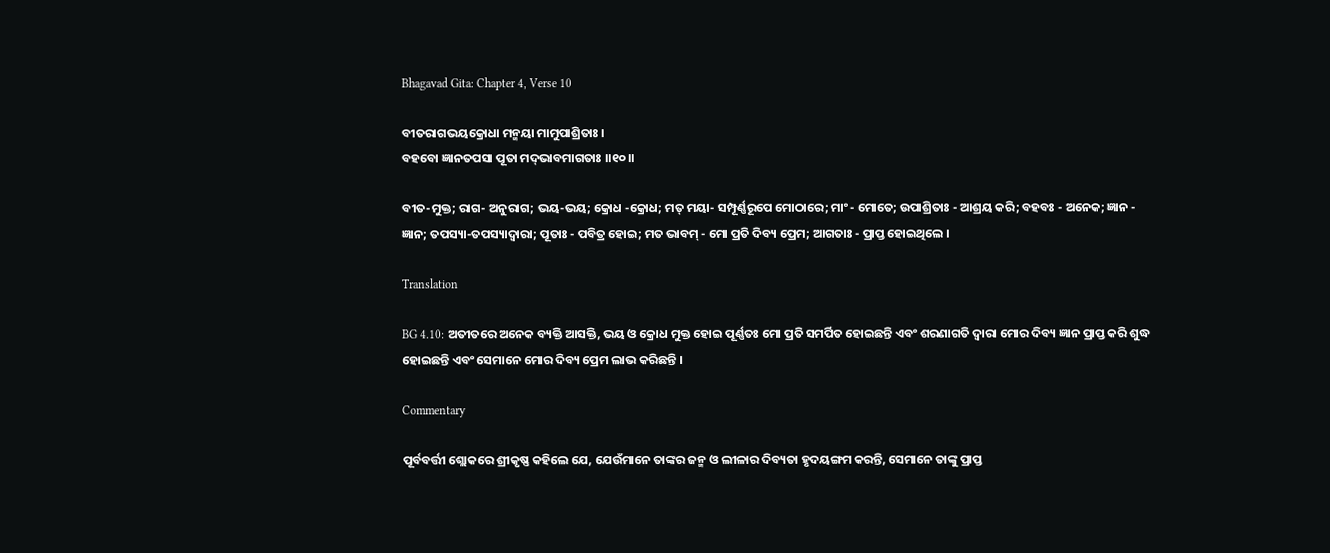Bhagavad Gita: Chapter 4, Verse 10

ବୀତରାଗଭୟକ୍ରୋଧା ମନ୍ମୟା ମାମୁପାଶ୍ରିତାଃ ।
ବହବୋ ଜ୍ଞାନତପସା ପୂତା ମଦ୍‌ଭାବମାଗତାଃ ।।୧୦।।

ବୀତ-ମୁକ୍ତ; ରାଗ- ଅନୁରାଗ; ଭୟ-ଭୟ; କ୍ରୋଧ -କ୍ରୋଧ; ମତ୍ ମୟା- ସମ୍ପୂର୍ଣ୍ଣରୂପେ ମୋଠାରେ; ମାଂ - ମୋତେ; ଉପାଶ୍ରିତାଃ - ଆଶ୍ରୟ କରି; ବହବଃ - ଅନେକ; ଜ୍ଞାନ - ଜ୍ଞାନ; ତପସ୍ୟା-ତପସ୍ୟାଦ୍ୱାରା; ପୂତାଃ - ପବିତ୍ର ହୋଇ; ମତ ଭାବମ୍ - ମୋ ପ୍ରତି ଦିବ୍ୟ ପ୍ରେମ; ଆଗତାଃ - ପ୍ରାପ୍ତ ହୋଇଥିଲେ ।

Translation

BG 4.10: ଅତୀତରେ ଅନେକ ବ୍ୟକ୍ତି ଆସକ୍ତି, ଭୟ ଓ କ୍ରୋଧ ମୁକ୍ତ ହୋଇ ପୂର୍ଣ୍ଣତଃ ମୋ ପ୍ରତି ସମର୍ପିତ ହୋଇଛନ୍ତି ଏବଂ ଶରଣାଗତି ଦ୍ୱାରା ମୋର ଦିବ୍ୟ ଜ୍ଞାନ ପ୍ରାପ୍ତ କରି ଶୁଦ୍ଧ ହୋଇଛନ୍ତି ଏବଂ ସେମାନେ ମୋର ଦିବ୍ୟ ପ୍ରେମ ଲାଭ କରିଛନ୍ତି ।

Commentary

ପୂର୍ବବର୍ତ୍ତୀ ଶ୍ଲୋକରେ ଶ୍ରୀକୃଷ୍ଣ କହିଲେ ଯେ, ଯେଉଁମାନେ ତାଙ୍କର ଜନ୍ମ ଓ ଲୀଳାର ଦିବ୍ୟତା ହୃଦୟଙ୍ଗମ କରନ୍ତି, ସେମାନେ ତାଙ୍କୁ ପ୍ରାପ୍ତ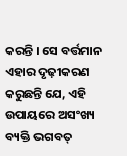କରନ୍ତି । ସେ ବର୍ତ୍ତମାନ ଏହାର ଦୃଢ଼ୀକରଣ କରୁଛନ୍ତି ଯେ, ଏହି ଉପାୟରେ ଅସଂଖ୍ୟ ବ୍ୟକ୍ତି ଭଗବତ୍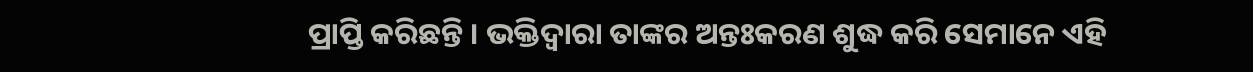ପ୍ରାପ୍ତି କରିଛନ୍ତି । ଭକ୍ତିଦ୍ୱାରା ତାଙ୍କର ଅନ୍ତଃକରଣ ଶୁଦ୍ଧ କରି ସେମାନେ ଏହି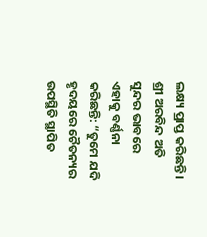ଲକ୍ଷ୍ୟ ପ୍ରାପ୍ତ କରିଛନ୍ତି । ଶ୍ରୀ ଅରବିନ୍ଦ ଅତି ସୁନ୍ଦର ଭାବରେ ଏହାକୁ ବର୍ଣ୍ଣନା କରିଛନ୍ତି: “ତୁମେ ଯଦି ହୃଦୟରେ ଚୈତନ୍ୟର ଉପସ୍ଥିତି ସ୍ଥାପିତ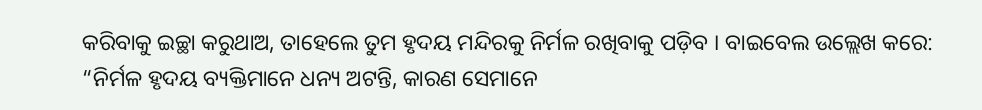କରିବାକୁ ଇଚ୍ଛା କରୁଥାଅ, ତାହେଲେ ତୁମ ହୃଦୟ ମନ୍ଦିରକୁ ନିର୍ମଳ ରଖିବାକୁ ପଡ଼ିବ । ବାଇବେଲ ଉଲ୍ଲେଖ କରେ: “ନିର୍ମଳ ହୃଦୟ ବ୍ୟକ୍ତିମାନେ ଧନ୍ୟ ଅଟନ୍ତି, କାରଣ ସେମାନେ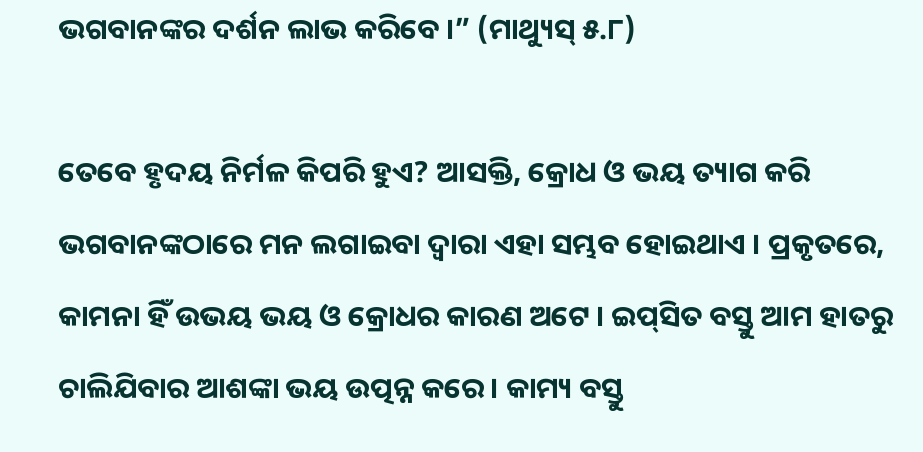ଭଗବାନଙ୍କର ଦର୍ଶନ ଲାଭ କରିବେ ।” (ମାଥ୍ୟୁସ୍ ୫.୮)

ତେବେ ହୃଦୟ ନିର୍ମଳ କିପରି ହୁଏ? ଆସକ୍ତି, କ୍ରୋଧ ଓ ଭୟ ତ୍ୟାଗ କରି ଭଗବାନଙ୍କଠାରେ ମନ ଲଗାଇବା ଦ୍ୱାରା ଏହା ସମ୍ଭବ ହୋଇଥାଏ । ପ୍ରକୃତରେ, କାମନା ହିଁ ଉଭୟ ଭୟ ଓ କ୍ରୋଧର କାରଣ ଅଟେ । ଇପ୍‌ସିତ ବସ୍ତୁ ଆମ ହାତରୁ ଚାଲିଯିବାର ଆଶଙ୍କା ଭୟ ଉତ୍ପନ୍ନ କରେ । କାମ୍ୟ ବସ୍ତୁ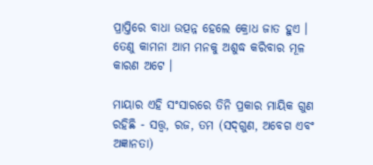ପ୍ରାପ୍ତିରେ ବାଧା ଉତ୍ପନ୍ନ ହେଲେ କ୍ରୋଧ ଜାତ ହୁଏ । ତେଣୁ କାମନା ଆମ ମନକୁ ଅଶୁଦ୍ଧ କରିବାର ମୂଳ କାରଣ ଅଟେ ।

ମାୟାର ଏହି ସଂସାରରେ ତିନି ପ୍ରକାର ମାୟିକ ଗୁଣ ରହିଛି - ସତ୍ତ୍ୱ, ରଜ, ତମ (ସଦ୍‌ଗୁଣ, ଅବେଗ ଏବଂ ଅଜ୍ଞାନତା)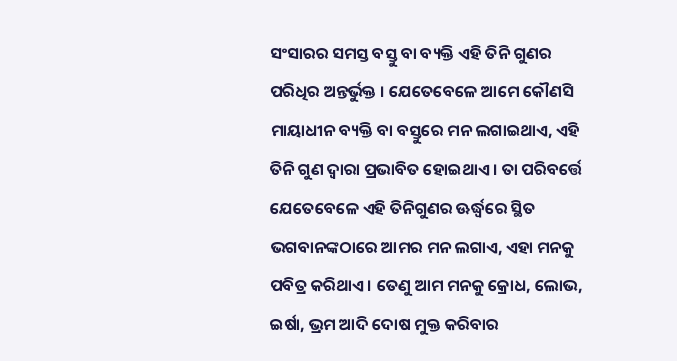ସଂସାରର ସମସ୍ତ ବସ୍ତୁ ବା ବ୍ୟକ୍ତି ଏହି ତିନି ଗୁଣର ପରିଧିର ଅନ୍ତର୍ଭୁକ୍ତ । ଯେତେବେଳେ ଆମେ କୌଣସି ମାୟାଧୀନ ବ୍ୟକ୍ତି ବା ବସ୍ତୁରେ ମନ ଲଗାଇଥାଏ, ଏହି ତିନି ଗୁଣ ଦ୍ୱାରା ପ୍ରଭାବିତ ହୋଇଥାଏ । ତା ପରିବର୍ତ୍ତେ ଯେତେବେଳେ ଏହି ତିନିଗୁଣର ଊର୍ଦ୍ଧ୍ୱରେ ସ୍ଥିତ ଭଗବାନଙ୍କଠାରେ ଆମର ମନ ଲଗାଏ, ଏହା ମନକୁ ପବିତ୍ର କରିଥାଏ । ତେଣୁ ଆମ ମନକୁ କ୍ରୋଧ, ଲୋଭ, ଇର୍ଷା, ଭ୍ରମ ଆଦି ଦୋଷ ମୁକ୍ତ କରିବାର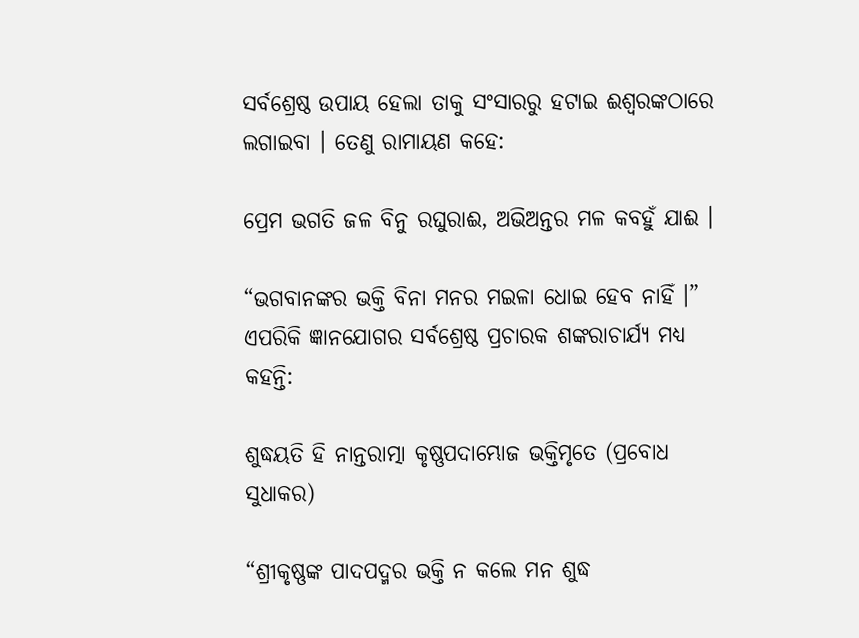ସର୍ବଶ୍ରେଷ୍ଠ ଉପାୟ ହେଲା ତାକୁ ସଂସାରରୁ ହଟାଇ ଈଶ୍ୱରଙ୍କଠାରେ ଲଗାଇବା । ତେଣୁ ରାମାୟଣ କହେ:

ପ୍ରେମ ଭଗତି ଜଳ ବିନୁ ରଘୁରାଈ, ଅଭିଅନ୍ତର ମଳ କବହୁଁ ଯାଈ ।

“ଭଗବାନଙ୍କର ଭକ୍ତି ବିନା ମନର ମଇଳା ଧୋଇ ହେବ ନାହିଁ ।” ଏପରିକି ଜ୍ଞାନଯୋଗର ସର୍ବଶ୍ରେଷ୍ଠ ପ୍ରଚାରକ ଶଙ୍କରାଚାର୍ଯ୍ୟ ମଧ୍ୟ କହନ୍ତି:

ଶୁଦ୍ଧୟତି ହି ନାନ୍ତରାତ୍ମା କୃଷ୍ଣପଦାମ୍ଭୋଜ ଭକ୍ତିମୃତେ (ପ୍ରବୋଧ ସୁଧାକର)

“ଶ୍ରୀକୃଷ୍ଣଙ୍କ ପାଦପଦ୍ମର ଭକ୍ତି ନ କଲେ ମନ ଶୁଦ୍ଧ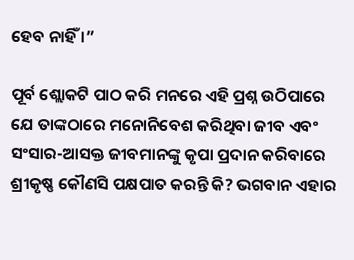ହେବ ନାହିଁ ।”

ପୂର୍ବ ଶ୍ଲୋକଟି ପାଠ କରି ମନରେ ଏହି ପ୍ରଶ୍ନ ଉଠିପାରେ ଯେ ତାଙ୍କଠାରେ ମନୋନିବେଶ କରିଥିବା ଜୀବ ଏବଂ ସଂସାର-ଆସକ୍ତ ଜୀବମାନଙ୍କୁ କୃପା ପ୍ରଦାନ କରିବାରେ ଶ୍ରୀକୃଷ୍ଣ କୌଣସି ପକ୍ଷପାତ କରନ୍ତି କି? ଭଗବାନ ଏହାର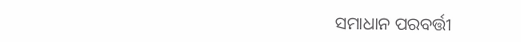ସମାଧାନ ପରବର୍ତ୍ତୀ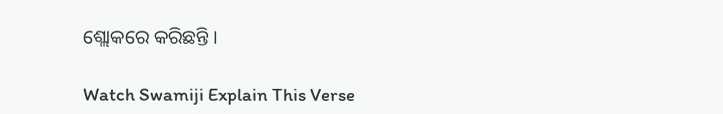ଶ୍ଲୋକରେ କରିଛନ୍ତି ।

Watch Swamiji Explain This Verse